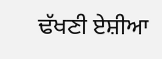ਢੱਖਣੀ ਏਸ਼ੀਆ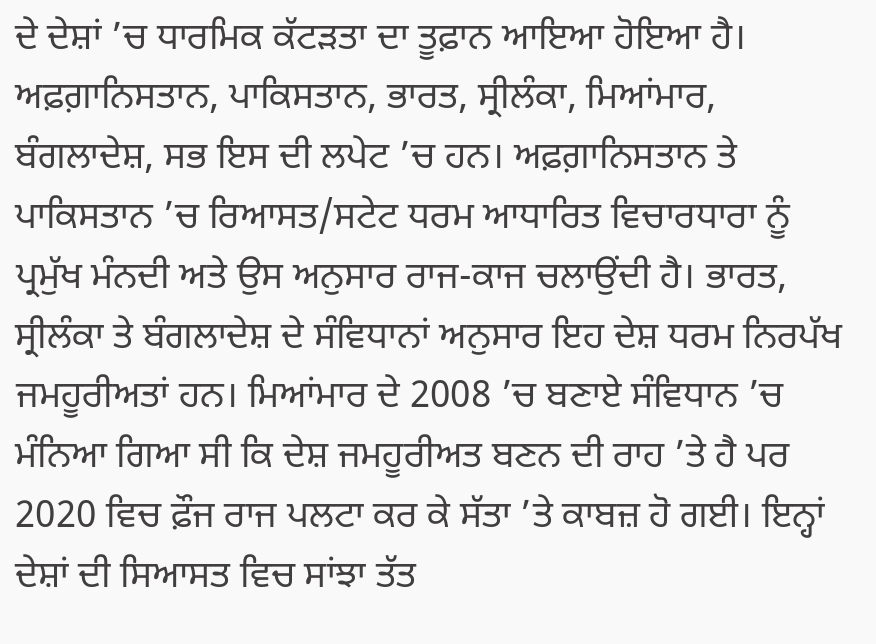ਦੇ ਦੇਸ਼ਾਂ ’ਚ ਧਾਰਮਿਕ ਕੱਟੜਤਾ ਦਾ ਤੂਫ਼ਾਨ ਆਇਆ ਹੋਇਆ ਹੈ। ਅਫ਼ਗ਼ਾਨਿਸਤਾਨ, ਪਾਕਿਸਤਾਨ, ਭਾਰਤ, ਸ੍ਰੀਲੰਕਾ, ਮਿਆਂਮਾਰ, ਬੰਗਲਾਦੇਸ਼, ਸਭ ਇਸ ਦੀ ਲਪੇਟ ’ਚ ਹਨ। ਅਫ਼ਗ਼ਾਨਿਸਤਾਨ ਤੇ ਪਾਕਿਸਤਾਨ ’ਚ ਰਿਆਸਤ/ਸਟੇਟ ਧਰਮ ਆਧਾਰਿਤ ਵਿਚਾਰਧਾਰਾ ਨੂੰ ਪ੍ਰਮੁੱਖ ਮੰਨਦੀ ਅਤੇ ਉਸ ਅਨੁਸਾਰ ਰਾਜ-ਕਾਜ ਚਲਾਉਂਦੀ ਹੈ। ਭਾਰਤ, ਸ੍ਰੀਲੰਕਾ ਤੇ ਬੰਗਲਾਦੇਸ਼ ਦੇ ਸੰਵਿਧਾਨਾਂ ਅਨੁਸਾਰ ਇਹ ਦੇਸ਼ ਧਰਮ ਨਿਰਪੱਖ ਜਮਹੂਰੀਅਤਾਂ ਹਨ। ਮਿਆਂਮਾਰ ਦੇ 2008 ’ਚ ਬਣਾਏ ਸੰਵਿਧਾਨ ’ਚ ਮੰਨਿਆ ਗਿਆ ਸੀ ਕਿ ਦੇਸ਼ ਜਮਹੂਰੀਅਤ ਬਣਨ ਦੀ ਰਾਹ ’ਤੇ ਹੈ ਪਰ 2020 ਵਿਚ ਫ਼ੌਜ ਰਾਜ ਪਲਟਾ ਕਰ ਕੇ ਸੱਤਾ ’ਤੇ ਕਾਬਜ਼ ਹੋ ਗਈ। ਇਨ੍ਹਾਂ ਦੇਸ਼ਾਂ ਦੀ ਸਿਆਸਤ ਵਿਚ ਸਾਂਝਾ ਤੱਤ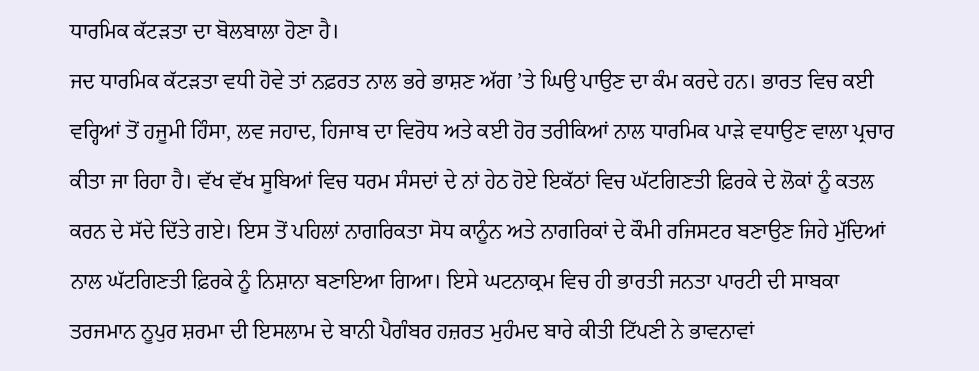ਧਾਰਮਿਕ ਕੱਟੜਤਾ ਦਾ ਬੋਲਬਾਲਾ ਹੋਣਾ ਹੈ।
ਜਦ ਧਾਰਮਿਕ ਕੱਟੜਤਾ ਵਧੀ ਹੋਵੇ ਤਾਂ ਨਫ਼ਰਤ ਨਾਲ ਭਰੇ ਭਾਸ਼ਣ ਅੱਗ ’ਤੇ ਘਿਉ ਪਾਉਣ ਦਾ ਕੰਮ ਕਰਦੇ ਹਨ। ਭਾਰਤ ਵਿਚ ਕਈ ਵਰ੍ਹਿਆਂ ਤੋਂ ਹਜੂਮੀ ਹਿੰਸਾ, ਲਵ ਜਹਾਦ, ਹਿਜਾਬ ਦਾ ਵਿਰੋਧ ਅਤੇ ਕਈ ਹੋਰ ਤਰੀਕਿਆਂ ਨਾਲ ਧਾਰਮਿਕ ਪਾੜੇ ਵਧਾਉਣ ਵਾਲਾ ਪ੍ਰਚਾਰ ਕੀਤਾ ਜਾ ਰਿਹਾ ਹੈ। ਵੱਖ ਵੱਖ ਸੂਬਿਆਂ ਵਿਚ ਧਰਮ ਸੰਸਦਾਂ ਦੇ ਨਾਂ ਹੇਠ ਹੋਏ ਇਕੱਠਾਂ ਵਿਚ ਘੱਟਗਿਣਤੀ ਫ਼ਿਰਕੇ ਦੇ ਲੋਕਾਂ ਨੂੰ ਕਤਲ ਕਰਨ ਦੇ ਸੱਦੇ ਦਿੱਤੇ ਗਏ। ਇਸ ਤੋਂ ਪਹਿਲਾਂ ਨਾਗਰਿਕਤਾ ਸੋਧ ਕਾਨੂੰਨ ਅਤੇ ਨਾਗਰਿਕਾਂ ਦੇ ਕੌਮੀ ਰਜਿਸਟਰ ਬਣਾਉਣ ਜਿਹੇ ਮੁੱਦਿਆਂ ਨਾਲ ਘੱਟਗਿਣਤੀ ਫ਼ਿਰਕੇ ਨੂੰ ਨਿਸ਼ਾਨਾ ਬਣਾਇਆ ਗਿਆ। ਇਸੇ ਘਟਨਾਕ੍ਰਮ ਵਿਚ ਹੀ ਭਾਰਤੀ ਜਨਤਾ ਪਾਰਟੀ ਦੀ ਸਾਬਕਾ ਤਰਜਮਾਨ ਨੂਪੁਰ ਸ਼ਰਮਾ ਦੀ ਇਸਲਾਮ ਦੇ ਬਾਨੀ ਪੈਗੰਬਰ ਹਜ਼ਰਤ ਮੁਹੰਮਦ ਬਾਰੇ ਕੀਤੀ ਟਿੱਪਣੀ ਨੇ ਭਾਵਨਾਵਾਂ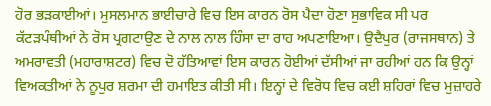ਹੋਰ ਭੜਕਾਈਆਂ। ਮੁਸਲਮਾਨ ਭਾਈਚਾਰੇ ਵਿਚ ਇਸ ਕਾਰਨ ਰੋਸ ਪੈਦਾ ਹੋਣਾ ਸੁਭਾਵਿਕ ਸੀ ਪਰ ਕੱਟੜਪੰਥੀਆਂ ਨੇ ਰੋਸ ਪ੍ਰਗਟਾਉਣ ਦੇ ਨਾਲ ਨਾਲ ਹਿੰਸਾ ਦਾ ਰਾਹ ਅਪਣਾਇਆ। ਉਦੈਪੁਰ (ਰਾਜਸਥਾਨ) ਤੇ ਅਮਰਾਵਤੀ (ਮਹਾਰਾਸ਼ਟਰ) ਵਿਚ ਦੋ ਹੱਤਿਆਵਾਂ ਇਸ ਕਾਰਨ ਹੋਈਆਂ ਦੱਸੀਆਂ ਜਾ ਰਹੀਆਂ ਹਨ ਕਿ ਉਨ੍ਹਾਂ ਵਿਅਕਤੀਆਂ ਨੇ ਨੂਪੁਰ ਸ਼ਰਮਾ ਦੀ ਹਮਾਇਤ ਕੀਤੀ ਸੀ। ਇਨ੍ਹਾਂ ਦੇ ਵਿਰੋਧ ਵਿਚ ਕਈ ਸ਼ਹਿਰਾਂ ਵਿਚ ਮੁਜ਼ਾਹਰੇ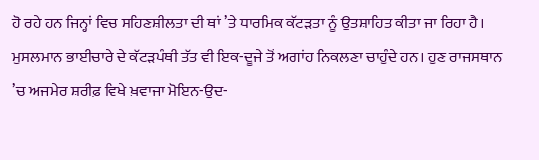ਹੋ ਰਹੇ ਹਨ ਜਿਨ੍ਹਾਂ ਵਿਚ ਸਹਿਣਸ਼ੀਲਤਾ ਦੀ ਥਾਂ ’ਤੇ ਧਾਰਮਿਕ ਕੱਟੜਤਾ ਨੂੰ ਉਤਸ਼ਾਹਿਤ ਕੀਤਾ ਜਾ ਰਿਹਾ ਹੈ।
ਮੁਸਲਮਾਨ ਭਾਈਚਾਰੇ ਦੇ ਕੱਟੜਪੰਥੀ ਤੱਤ ਵੀ ਇਕ-ਦੂਜੇ ਤੋਂ ਅਗਾਂਹ ਨਿਕਲਣਾ ਚਾਹੁੰਦੇ ਹਨ। ਹੁਣ ਰਾਜਸਥਾਨ ’ਚ ਅਜਮੇਰ ਸ਼ਰੀਫ਼ ਵਿਖੇ ਖ਼ਵਾਜਾ ਮੋਇਨ-ਉਦ-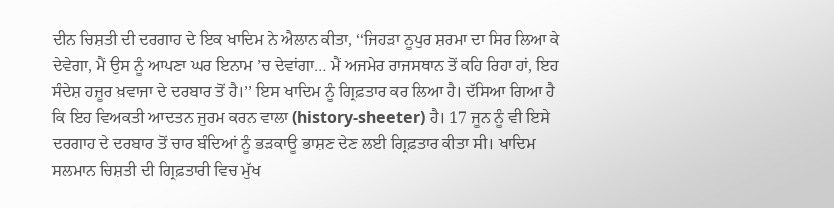ਦੀਨ ਚਿਸ਼ਤੀ ਦੀ ਦਰਗਾਹ ਦੇ ਇਕ ਖਾਦਿਮ ਨੇ ਐਲਾਨ ਕੀਤਾ, ‘‘ਜਿਹੜਾ ਨੂਪੁਰ ਸ਼ਰਮਾ ਦਾ ਸਿਰ ਲਿਆ ਕੇ ਦੇਵੇਗਾ, ਮੈਂ ਉਸ ਨੂੰ ਆਪਣਾ ਘਰ ਇਨਾਮ ’ਚ ਦੇਵਾਂਗਾ… ਮੈਂ ਅਜਮੇਰ ਰਾਜਸਥਾਨ ਤੋਂ ਕਹਿ ਰਿਹਾ ਹਾਂ, ਇਹ ਸੰਦੇਸ਼ ਹਜ਼ੂਰ ਖ਼ਵਾਜਾ ਦੇ ਦਰਬਾਰ ਤੋਂ ਹੈ।’’ ਇਸ ਖਾਦਿਮ ਨੂੰ ਗ੍ਰਿਫ਼ਤਾਰ ਕਰ ਲਿਆ ਹੈ। ਦੱਸਿਆ ਗਿਆ ਹੈ ਕਿ ਇਹ ਵਿਅਕਤੀ ਆਦਤਨ ਜੁਰਮ ਕਰਨ ਵਾਲਾ (history-sheeter) ਹੈ। 17 ਜੂਨ ਨੂੰ ਵੀ ਇਸੇ ਦਰਗਾਹ ਦੇ ਦਰਬਾਰ ਤੋਂ ਚਾਰ ਬੰਦਿਆਂ ਨੂੰ ਭੜਕਾਊ ਭਾਸ਼ਣ ਦੇਣ ਲਈ ਗ੍ਰਿਫ਼ਤਾਰ ਕੀਤਾ ਸੀ। ਖਾਦਿਮ ਸਲਮਾਨ ਚਿਸ਼ਤੀ ਦੀ ਗ੍ਰਿਫ਼ਤਾਰੀ ਵਿਚ ਮੁੱਖ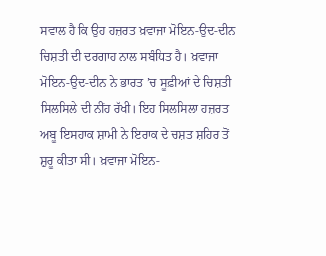ਸਵਾਲ ਹੈ ਕਿ ਉਹ ਹਜ਼ਰਤ ਖ਼ਵਾਜਾ ਮੋਇਨ-ਉਦ-ਦੀਨ ਚਿਸ਼ਤੀ ਦੀ ਦਰਗਾਹ ਨਾਲ ਸਬੰਧਿਤ ਹੈ। ਖ਼ਵਾਜਾ ਮੋਇਨ-ਉਦ-ਦੀਨ ਨੇ ਭਾਰਤ ’ਚ ਸੂਫ਼ੀਆਂ ਦੇ ਚਿਸ਼ਤੀ ਸਿਲਸਿਲੇ ਦੀ ਨੀਂਹ ਰੱਖੀ। ਇਹ ਸਿਲਸਿਲਾ ਹਜ਼ਰਤ ਅਬੂ ਇਸਹਾਕ ਸ਼ਾਮੀ ਨੇ ਇਰਾਕ ਦੇ ਚਸ਼ਤ ਸ਼ਹਿਰ ਤੋਂ ਸ਼ੁਰੂ ਕੀਤਾ ਸੀ। ਖ਼ਵਾਜਾ ਮੋਇਨ-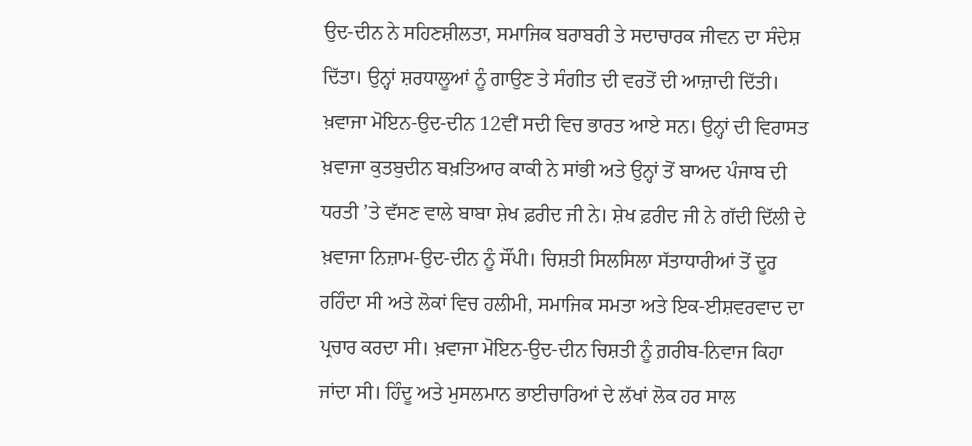ਉਦ-ਦੀਨ ਨੇ ਸਹਿਣਸ਼ੀਲਤਾ, ਸਮਾਜਿਕ ਬਰਾਬਰੀ ਤੇ ਸਦਾਚਾਰਕ ਜੀਵਨ ਦਾ ਸੰਦੇਸ਼ ਦਿੱਤਾ। ਉਨ੍ਹਾਂ ਸ਼ਰਧਾਲੂਆਂ ਨੂੰ ਗਾਉਣ ਤੇ ਸੰਗੀਤ ਦੀ ਵਰਤੋਂ ਦੀ ਆਜ਼ਾਦੀ ਦਿੱਤੀ। ਖ਼ਵਾਜਾ ਮੋਇਨ-ਉਦ-ਦੀਨ 12ਵੀਂ ਸਦੀ ਵਿਚ ਭਾਰਤ ਆਏ ਸਨ। ਉਨ੍ਹਾਂ ਦੀ ਵਿਰਾਸਤ ਖ਼ਵਾਜਾ ਕੁਤਬੁਦੀਨ ਬਖ਼ਤਿਆਰ ਕਾਕੀ ਨੇ ਸਾਂਭੀ ਅਤੇ ਉਨ੍ਹਾਂ ਤੋਂ ਬਾਅਦ ਪੰਜਾਬ ਦੀ ਧਰਤੀ ’ਤੇ ਵੱਸਣ ਵਾਲੇ ਬਾਬਾ ਸ਼ੇਖ ਫ਼ਰੀਦ ਜੀ ਨੇ। ਸ਼ੇਖ ਫ਼ਰੀਦ ਜੀ ਨੇ ਗੱਦੀ ਦਿੱਲੀ ਦੇ ਖ਼ਵਾਜਾ ਨਿਜ਼ਾਮ-ਉਦ-ਦੀਨ ਨੂੰ ਸੌਂਪੀ। ਚਿਸ਼ਤੀ ਸਿਲਸਿਲਾ ਸੱਤਾਧਾਰੀਆਂ ਤੋਂ ਦੂਰ ਰਹਿੰਦਾ ਸੀ ਅਤੇ ਲੋਕਾਂ ਵਿਚ ਹਲੀਮੀ, ਸਮਾਜਿਕ ਸਮਤਾ ਅਤੇ ਇਕ-ਈਸ਼ਵਰਵਾਦ ਦਾ ਪ੍ਰਚਾਰ ਕਰਦਾ ਸੀ। ਖ਼ਵਾਜਾ ਮੋਇਨ-ਉਦ-ਦੀਨ ਚਿਸ਼ਤੀ ਨੂੰ ਗ਼ਰੀਬ-ਨਿਵਾਜ ਕਿਹਾ ਜਾਂਦਾ ਸੀ। ਹਿੰਦੂ ਅਤੇ ਮੁਸਲਮਾਨ ਭਾਈਚਾਰਿਆਂ ਦੇ ਲੱਖਾਂ ਲੋਕ ਹਰ ਸਾਲ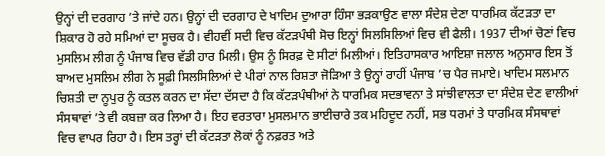ਉਨ੍ਹਾਂ ਦੀ ਦਰਗਾਹ ’ਤੇ ਜਾਂਦੇ ਹਨ। ਉਨ੍ਹਾਂ ਦੀ ਦਰਗਾਹ ਦੇ ਖਾਦਿਮ ਦੁਆਰਾ ਹਿੰਸਾ ਭੜਕਾਉਣ ਵਾਲਾ ਸੰਦੇਸ਼ ਦੇਣਾ ਧਾਰਮਿਕ ਕੱਟੜਤਾ ਦਾ ਸ਼ਿਕਾਰ ਹੋ ਰਹੇ ਸਮਿਆਂ ਦਾ ਸੂਚਕ ਹੈ। ਵੀਹਵੀਂ ਸਦੀ ਵਿਚ ਕੱਟੜਪੰਥੀ ਸੋਚ ਇਨ੍ਹਾਂ ਸਿਲਸਿਲਿਆਂ ਵਿਚ ਵੀ ਫੈਲੀ। 1937 ਦੀਆਂ ਚੋਣਾਂ ਵਿਚ ਮੁਸਲਿਮ ਲੀਗ ਨੂੰ ਪੰਜਾਬ ਵਿਚ ਵੱਡੀ ਹਾਰ ਮਿਲੀ। ਉਸ ਨੂੰ ਸਿਰਫ਼ ਦੋ ਸੀਟਾਂ ਮਿਲੀਆਂ। ਇਤਿਹਾਸਕਾਰ ਆਇਸ਼ਾ ਜਲਾਲ ਅਨੁਸਾਰ ਇਸ ਤੋਂ ਬਾਅਦ ਮੁਸਲਿਮ ਲੀਗ ਨੇ ਸੂਫ਼ੀ ਸਿਲਸਿਲਿਆਂ ਦੇ ਪੀਰਾਂ ਨਾਲ ਰਿਸ਼ਤਾ ਜੋੜਿਆ ਤੇ ਉਨ੍ਹਾਂ ਰਾਹੀਂ ਪੰਜਾਬ ’ਚ ਪੈਰ ਜਮਾਏ। ਖਾਦਿਮ ਸਲਮਾਨ ਚਿਸ਼ਤੀ ਦਾ ਨੂਪੁਰ ਨੂੰ ਕਤਲ ਕਰਨ ਦਾ ਸੱਦਾ ਦੱਸਦਾ ਹੈ ਕਿ ਕੱਟੜਪੰਥੀਆਂ ਨੇ ਧਾਰਮਿਕ ਸਦਭਾਵਨਾ ਤੇ ਸਾਂਝੀਵਾਲਤਾ ਦਾ ਸੰਦੇਸ਼ ਦੇਣ ਵਾਲੀਆਂ ਸੰਸਥਾਵਾਂ ’ਤੇ ਵੀ ਕਬਜ਼ਾ ਕਰ ਲਿਆ ਹੈ। ਇਹ ਵਰਤਾਰਾ ਮੁਸਲਮਾਨ ਭਾਈਚਾਰੇ ਤਕ ਮਹਿਦੂਦ ਨਹੀਂ, ਸਭ ਧਰਮਾਂ ਤੇ ਧਾਰਮਿਕ ਸੰਸਥਾਵਾਂ ਵਿਚ ਵਾਪਰ ਰਿਹਾ ਹੈ। ਇਸ ਤਰ੍ਹਾਂ ਦੀ ਕੱਟੜਤਾ ਲੋਕਾਂ ਨੂੰ ਨਫ਼ਰਤ ਅਤੇ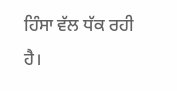ਹਿੰਸਾ ਵੱਲ ਧੱਕ ਰਹੀ ਹੈ।